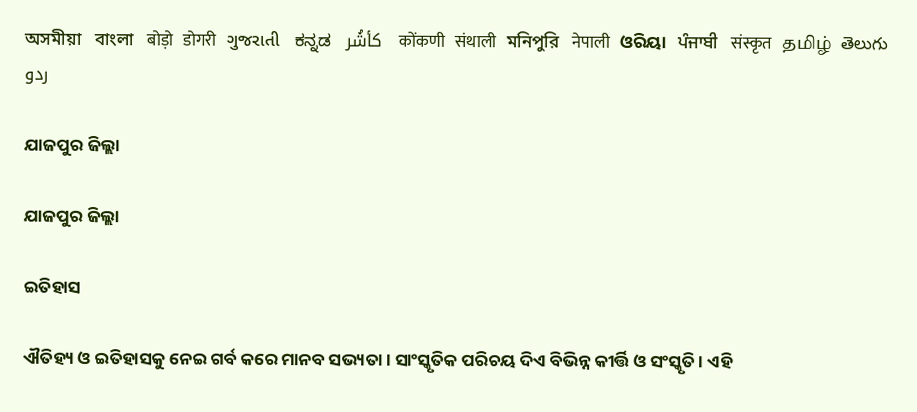অসমীয়া   বাংলা   बोड़ो   डोगरी   ગુજરાતી   ಕನ್ನಡ   كأشُر   कोंकणी   संथाली   মনিপুরি   नेपाली   ଓରିୟା   ਪੰਜਾਬੀ   संस्कृत   தமிழ்  తెలుగు   ردو

ଯାଜପୁର ଜିଲ୍ଲା

ଯାଜପୁର ଜିଲ୍ଲା

ଇତିହାସ

ଐତିହ୍ୟ ଓ ଇତିହାସକୁ ନେଇ ଗର୍ବ କରେ ମାନବ ସଭ୍ୟତା । ସାଂସ୍କୃତିକ ପରିଚୟ ଦିଏ ବିଭିନ୍ନ କୀର୍ତ୍ତି ଓ ସଂସ୍କୃତି । ଏହି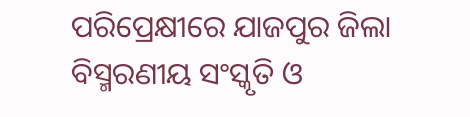ପରିପ୍ରେକ୍ଷୀରେ ଯାଜପୁର ଜିଲା ବିସ୍ମରଣୀୟ ସଂସ୍କୃତି ଓ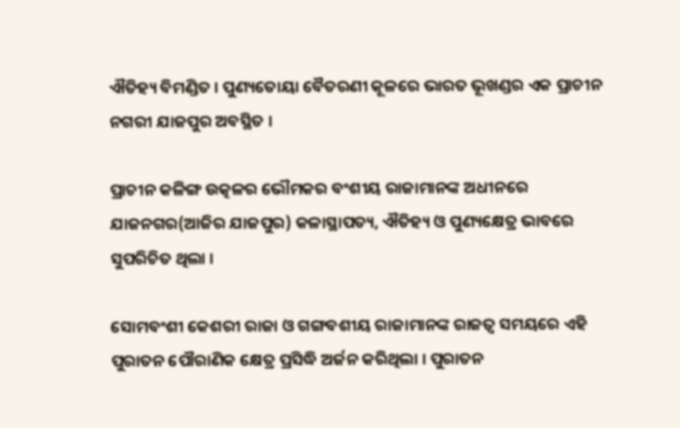ଐତିହ୍ୟ ବିମଣ୍ଡିତ । ପୁଣ୍ୟତୋୟା ବୈତରଣୀ କୂଳରେ ଭାରତ ଭୂଖଣ୍ଡର ଏକ ପ୍ରାଚୀନ ନଗରୀ ଯାଜପୁର ଅବସ୍ଥିତ ।

ପ୍ରାଚୀନ କଳିଙ୍ଗ ଉତ୍କଳର ଭୌମକର ବଂଶୀୟ ରାଜାମାନଙ୍କ ଅଧୀନରେ ଯାଜନଗର(ଆଜିର ଯାଜପୁର) କଳାସ୍ଥାପତ୍ୟ, ଐତିହ୍ୟ ଓ ପୁଣ୍ୟକ୍ଷେତ୍ର ଭାବରେ ସୁପରିଚିତ ଥିଲା ।

ସୋମବଂଶୀ କେଶରୀ ରାଜା ଓ ଗଙ୍ଗବଶୀୟ ରାଜାମାନଙ୍କ ରାଜତ୍ଵ ସମୟରେ ଏହି ପୁରାତନ ପୌରାଣିକ କ୍ଷେତ୍ର ପ୍ରସିଦ୍ଧି ଅର୍ଜନ କରିଥିଲା । ପୁରାତନ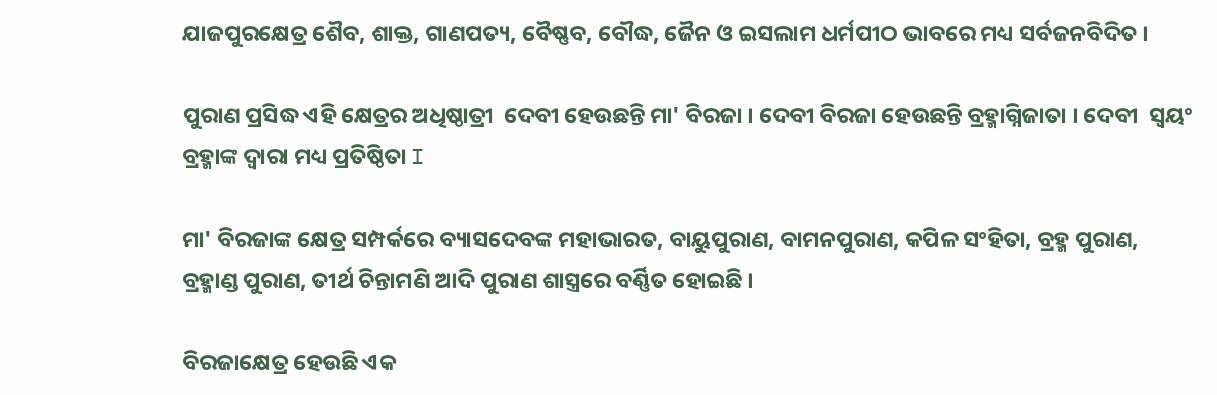ଯାଜପୁରକ୍ଷେତ୍ର ଶୈବ, ଶାକ୍ତ, ଗାଣପତ୍ୟ, ବୈଷ୍ଣବ, ବୌଦ୍ଧ, ଜୈନ ଓ ଇସଲାମ ଧର୍ମପୀଠ ଭାବରେ ମଧ୍ୟ ସର୍ବଜନବିଦିତ ।

ପୁରାଣ ପ୍ରସିଦ୍ଧ ଏହି କ୍ଷେତ୍ରର ଅଧିଷ୍ଠାତ୍ରୀ  ଦେବୀ ହେଉଛନ୍ତି ମା' ବିରଜା । ଦେବୀ ବିରଜା ହେଉଛନ୍ତି ବ୍ରହ୍ମାଗ୍ନିଜାତା । ଦେବୀ  ସ୍ୱୟଂ ବ୍ରହ୍ମାଙ୍କ ଦ୍ଵାରା ମଧ୍ୟ ପ୍ରତିଷ୍ଠିତା I

ମା' ବିରଜାଙ୍କ କ୍ଷେତ୍ର ସମ୍ପର୍କରେ ବ୍ୟାସଦେବଙ୍କ ମହାଭାରତ, ବାୟୁପୁରାଣ, ବାମନପୁରାଣ, କପିଳ ସଂହିତା, ବ୍ରହ୍ମ ପୁରାଣ, ବ୍ରହ୍ମାଣ୍ଡ ପୁରାଣ, ତୀର୍ଥ ଚିନ୍ତାମଣି ଆଦି ପୁରାଣ ଶାସ୍ତ୍ରରେ ବର୍ଣ୍ଣିତ ହୋଇଛି ।

ବିରଜାକ୍ଷେତ୍ର ହେଉଛି ଏକ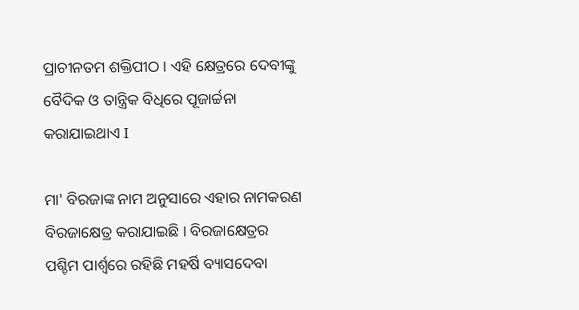ପ୍ରାଚୀନତମ ଶକ୍ତିପୀଠ । ଏହି କ୍ଷେତ୍ରରେ ଦେବୀଙ୍କୁ ବୈଦିକ ଓ ତାନ୍ତ୍ରିକ ବିଧିରେ ପୂଜାର୍ଚ୍ଚନା କରାଯାଇଥାଏ I

ମା' ବିରଜାଙ୍କ ନାମ ଅନୁସାରେ ଏହାର ନାମକରଣ ବିରଜାକ୍ଷେତ୍ର କରାଯାଇଛି । ବିରଜାକ୍ଷେତ୍ରର ପଶ୍ଚିମ ପାର୍ଶ୍ଵରେ ରହିଛି ମହର୍ଷି ବ୍ୟାସଦେବା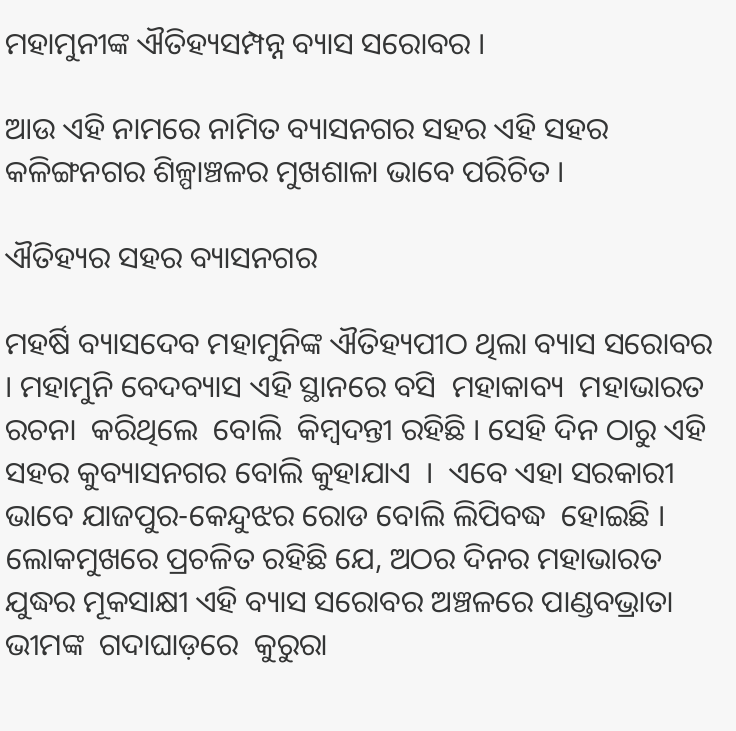ମହାମୁନୀଙ୍କ ଐତିହ୍ୟସମ୍ପନ୍ନ ବ୍ୟାସ ସରୋବର ।

ଆଉ ଏହି ନାମରେ ନାମିତ ବ୍ୟାସନଗର ସହର ଏହି ସହର କଳିଙ୍ଗନଗର ଶିଳ୍ପାଞ୍ଚଳର ମୁଖଶାଳା ଭାବେ ପରିଚିତ ।

ଐତିହ୍ୟର ସହର ବ୍ୟାସନଗର

ମହର୍ଷି ବ୍ୟାସଦେବ ମହାମୁନିଙ୍କ ଐତିହ୍ୟପୀଠ ଥିଲା ବ୍ୟାସ ସରୋବର । ମହାମୁନି ବେଦବ୍ୟାସ ଏହି ସ୍ଥାନରେ ବସି  ମହାକାବ୍ୟ  ମହାଭାରତ  ରଚନା  କରିଥିଲେ  ବୋଲି  କିମ୍ବଦନ୍ତୀ ରହିଛି । ସେହି ଦିନ ଠାରୁ ଏହି ସହର କୁବ୍ୟାସନଗର ବୋଲି କୁହାଯାଏ  ।  ଏବେ ଏହା ସରକାରୀ ଭାବେ ଯାଜପୁର-କେନ୍ଦୁଝର ରୋଡ ବୋଲି ଲିପିବଦ୍ଧ  ହୋଇଛି । ଲୋକମୁଖରେ ପ୍ରଚଳିତ ରହିଛି ଯେ, ଅଠର ଦିନର ମହାଭାରତ ଯୁଦ୍ଧର ମୂକସାକ୍ଷୀ ଏହି ବ୍ୟାସ ସରୋବର ଅଞ୍ଚଳରେ ପାଣ୍ଡବଭ୍ରାତା  ଭୀମଙ୍କ  ଗଦାଘାଡ଼ରେ  କୁରୁରା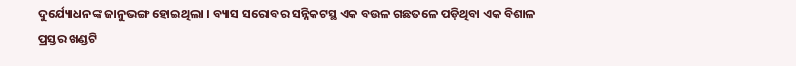ଦୁର୍ଯ୍ୟୋଧନଙ୍କ ଜାନୁଭଙ୍ଗ ହୋଇଥିଲା । ବ୍ୟାସ ସରୋବର ସନ୍ନିକଟସ୍ଥ ଏକ ବଉଳ ଗଛତଳେ ପଡ଼ିଥିବା ଏକ ବିଶାଳ ପ୍ରସ୍ତର ଖଣ୍ଡଟି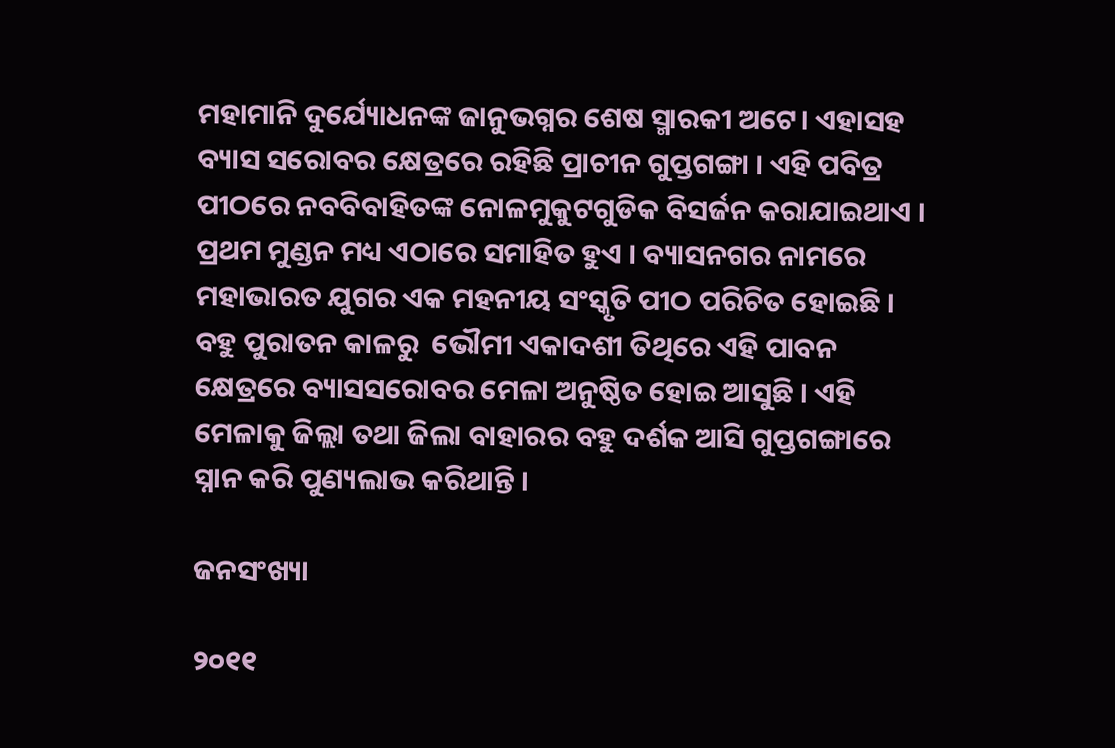ମହାମାନି ଦୁର୍ଯ୍ୟୋଧନଙ୍କ ଜାନୁଭଗ୍ନର ଶେଷ ସ୍ମାରକୀ ଅଟେ। ଏହାସହ ବ୍ୟାସ ସରୋବର କ୍ଷେତ୍ରରେ ରହିଛି ପ୍ରାଚୀନ ଗୁପ୍ତଗଙ୍ଗା । ଏହି ପବିତ୍ର ପୀଠରେ ନବବିବାହିତଙ୍କ ନୋଳମୁକୁଟଗୁଡିକ ବିସର୍ଜନ କରାଯାଇଥାଏ । ପ୍ରଥମ ମୁଣ୍ଡନ ମଧ୍ୟ ଏଠାରେ ସମାହିତ ହୁଏ । ବ୍ୟାସନଗର ନାମରେ ମହାଭାରତ ଯୁଗର ଏକ ମହନୀୟ ସଂସ୍କୃତି ପୀଠ ପରିଚିତ ହୋଇଛି । ବହୁ ପୁରାତନ କାଳରୁ  ଭୌମୀ ଏକାଦଶୀ ତିଥିରେ ଏହି ପାବନ କ୍ଷେତ୍ରରେ ବ୍ୟାସସରୋବର ମେଳା ଅନୁଷ୍ଠିତ ହୋଇ ଆସୁଛି । ଏହି ମେଳାକୁ ଜିଲ୍ଲା ତଥା ଜିଲା ବାହାରର ବହୁ ଦର୍ଶକ ଆସି ଗୁପ୍ତଗଙ୍ଗାରେ ସ୍ନାନ କରି ପୁଣ୍ୟଲାଭ କରିଥାନ୍ତି ।

ଜନସଂଖ୍ୟା

୨୦୧୧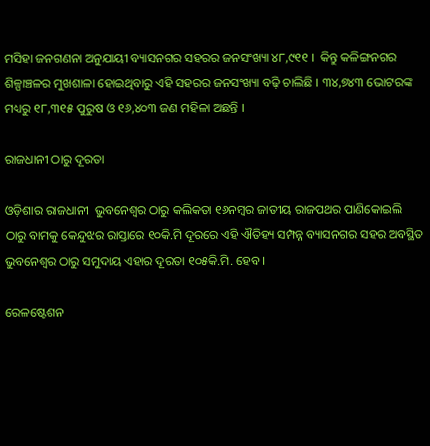ମସିହା ଜନଗଣନା ଅନୁଯାୟୀ ବ୍ୟାସନଗର ସହରର ଜନସଂଖ୍ୟା ୪୮,୯୧୧ ।  କିନ୍ତୁ କଳିଙ୍ଗନଗର ଶିଳ୍ପାଞ୍ଚଳର ମୁଖଶାଳା ହୋଇଥିବାରୁ ଏହି ସହରର ଜନସଂଖ୍ୟା ବଢ଼ି ଚାଲିଛି । ୩୪,୭୪୩ ଭୋଟରଙ୍କ ମଧ୍ୟରୁ ୧୮,୩୧୫ ପୁରୁଷ ଓ ୧୬,୪୦୩ ଜଣ ମହିଳା ଅଛନ୍ତି ।

ରାଜଧାନୀ ଠାରୁ ଦୂରତା

ଓଡ଼ିଶାର ରାଜଧାନୀ  ଭୁବନେଶ୍ଵର ଠାରୁ କଲିକତା ୧୬ନମ୍ବର ଜାତୀୟ ରାଜପଥର ପାଣିକୋଇଲି ଠାରୁ ବାମକୁ କେନ୍ଦୁଝର ରାସ୍ତାରେ ୧୦କି.ମି ଦୂରରେ ଏହି ଐତିହ୍ୟ ସମ୍ପନ୍ନ ବ୍ୟାସନଗର ସହର ଅବସ୍ଥିତ ଭୁବନେଶ୍ଵର ଠାରୁ ସମୁଦାୟ ଏହାର ଦୂରତା ୧୦୫କି.ମି. ହେବ ।

ରେଳଷ୍ଟେଶନ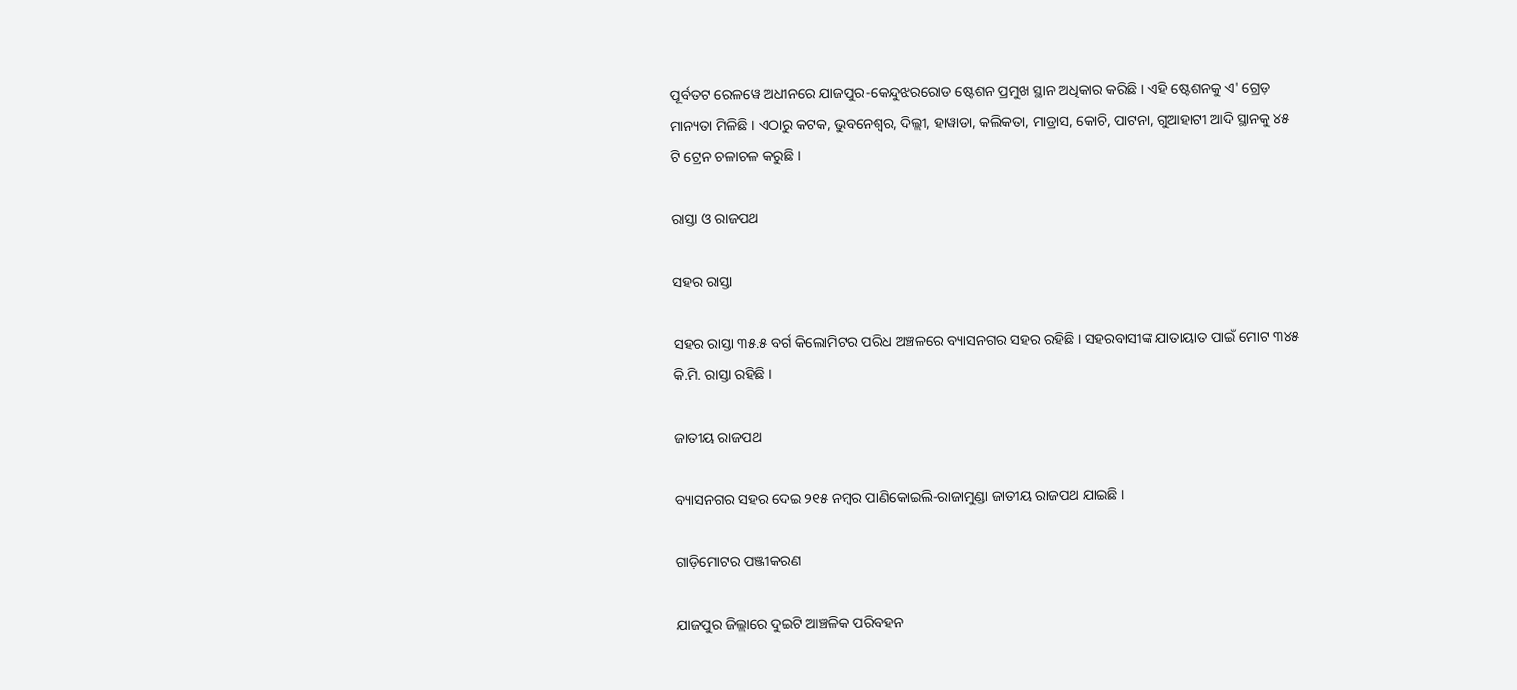ପୂର୍ବତଟ ରେଳୱେ ଅଧୀନରେ ଯାଜପୁର-କେନ୍ଦୁଝରରୋଡ ଷ୍ଟେଶନ ପ୍ରମୁଖ ସ୍ଥାନ ଅଧିକାର କରିଛି । ଏହି ଷ୍ଟେଶନକୁ ଏ' ଗ୍ରେଡ଼ ମାନ୍ୟତା ମିଳିଛି । ଏଠାରୁ କଟକ, ଭୁବନେଶ୍ଵର, ଦିଲ୍ଲୀ, ହାୱାଡା, କଲିକତା, ମାଡ୍ରାସ, କୋଚି, ପାଟନା, ଗୁଆହାଟୀ ଆଦି ସ୍ଥାନକୁ ୪୫ ଟି ଟ୍ରେନ ଚଳାଚଳ କରୁଛି ।

ରାସ୍ତା ଓ ରାଜପଥ

ସହର ରାସ୍ତା

ସହର ରାସ୍ତା ୩୫.୫ ବର୍ଗ କିଲୋମିଟର ପରିଧ ଅଞ୍ଚଳରେ ବ୍ୟାସନଗର ସହର ରହିଛି । ସହରବାସୀଙ୍କ ଯାତାୟାତ ପାଇଁ ମୋଟ ୩୪୫ କି.ମି. ରାସ୍ତା ରହିଛି ।

ଜାତୀୟ ରାଜପଥ

ବ୍ୟାସନଗର ସହର ଦେଇ ୨୧୫ ନମ୍ବର ପାଣିକୋଇଲି-ରାଜାମୁଣ୍ଡା ଜାତୀୟ ରାଜପଥ ଯାଇଛି ।

ଗାଡ଼ିମୋଟର ପଞ୍ଜୀକରଣ

ଯାଜପୁର ଜିଲ୍ଲାରେ ଦୁଇଟି ଆଞ୍ଚଳିକ ପରିବହନ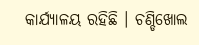କାର୍ଯ୍ୟାଳୟ ରହିଛି । ଚଣ୍ଡିଖୋଲ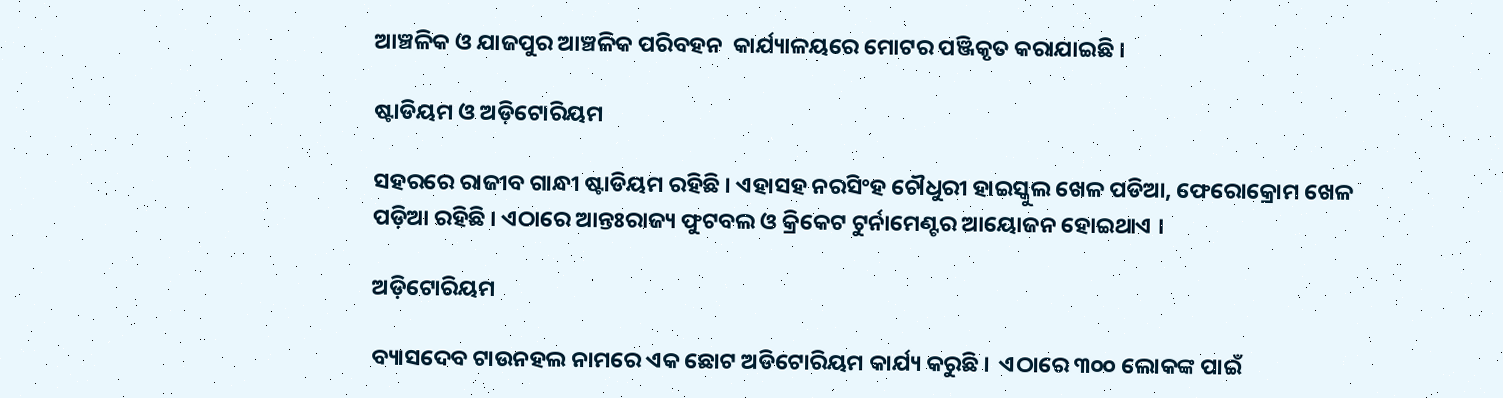ଆଞ୍ଚଳିକ ଓ ଯାଜପୁର ଆଞ୍ଚଳିକ ପରିବହନ  କାର୍ଯ୍ୟାଳୟରେ ମୋଟର ପଞ୍ଜିକୃତ କରାଯାଇଛି ।

ଷ୍ଟାଡିୟମ ଓ ଅଡ଼ିଟୋରିୟମ

ସହରରେ ରାଜୀବ ଗାନ୍ଧୀ ଷ୍ଟାଡିୟମ ରହିଛି । ଏହାସହ ନରସିଂହ ଚୌଧୁରୀ ହାଇସ୍କୁଲ ଖେଳ ପଡିଆ, ଫେରୋକ୍ରୋମ ଖେଳ ପଡ଼ିଆ ରହିଛି । ଏଠାରେ ଆନ୍ତଃରାଜ୍ୟ ଫୁଟବଲ ଓ କ୍ରିକେଟ ଟୁର୍ନାମେଣ୍ଟର ଆୟୋଜନ ହୋଇଥାଏ ।

ଅଡ଼ିଟୋରିୟମ

ବ୍ୟାସଦେବ ଟାଉନହଲ ନାମରେ ଏକ ଛୋଟ ଅଡିଟୋରିୟମ କାର୍ଯ୍ୟ କରୁଛି ।  ଏଠାରେ ୩୦୦ ଲୋକଙ୍କ ପାଇଁ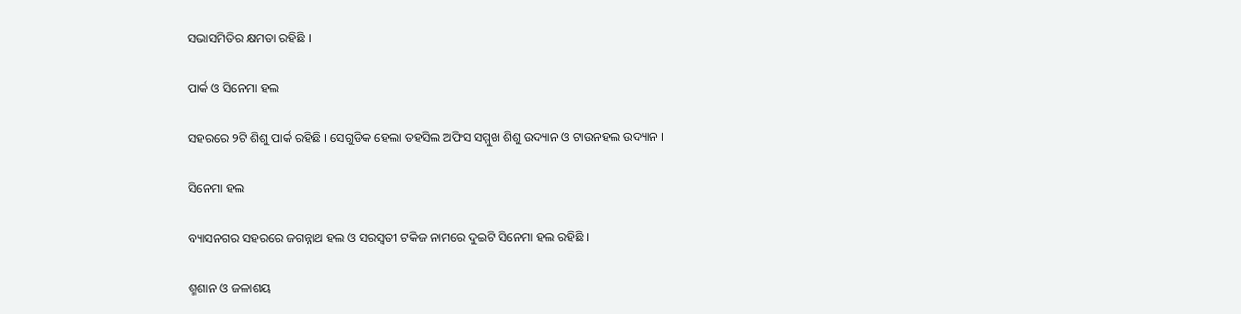ସଭାସମିତିର କ୍ଷମତା ରହିଛି ।

ପାର୍କ ଓ ସିନେମା ହଲ

ସହରରେ ୨ଟି ଶିଶୁ ପାର୍କ ରହିଛି । ସେଗୁଡିକ ହେଲା ତହସିଲ ଅଫିସ ସମ୍ମୁଖ ଶିଶୁ ଉଦ୍ୟାନ ଓ ଟାଉନହଲ ଉଦ୍ୟାନ ।

ସିନେମା ହଲ

ବ୍ୟାସନଗର ସହରରେ ଜଗନ୍ନାଥ ହଲ ଓ ସରସ୍ଵତୀ ଟକିଜ ନାମରେ ଦୁଇଟି ସିନେମା ହଲ ରହିଛି ।

ଶ୍ମଶାନ ଓ ଜଳାଶୟ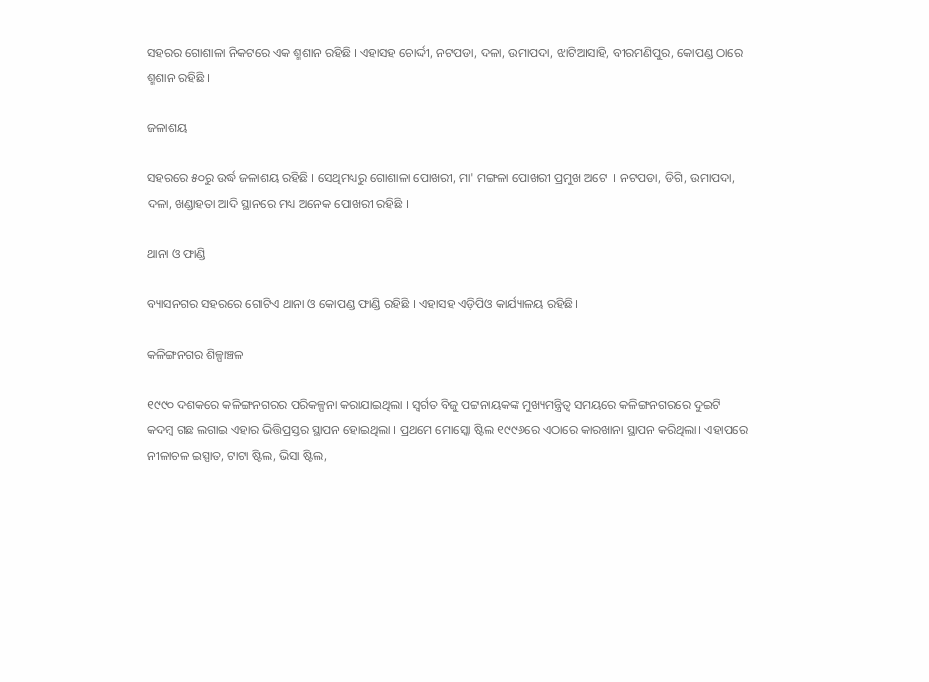ସହରର ଗୋଶାଳା ନିକଟରେ ଏକ ଶ୍ମଶାନ ରହିଛି । ଏହାସହ ଚୋର୍ଦ୍ଦୀ, ନଟପଡା, ଦଳା, ଉମାପଦା, ଝାଟିଆସାହି, ବୀରମଣିପୁର, କୋପଣ୍ଡ ଠାରେ ଶ୍ମଶାନ ରହିଛି ।

ଜଳାଶୟ

ସହରରେ ୫୦ରୁ ଉର୍ଦ୍ଧ ଜଳାଶୟ ରହିଛି । ସେଥିମଧ୍ୟରୁ ଗୋଶାଳା ପୋଖରୀ, ମା' ମଙ୍ଗଳା ପୋଖରୀ ପ୍ରମୁଖ ଅଟେ  । ନଟପଡା, ଡିଗି, ଉମାପଦା, ଦଳା, ଖଣ୍ଡାହତା ଆଦି ସ୍ଥାନରେ ମଧ୍ୟ ଅନେକ ପୋଖରୀ ରହିଛି ।

ଥାନା ଓ ଫାଣ୍ଡି

ବ୍ୟାସନଗର ସହରରେ ଗୋଟିଏ ଥାନା ଓ କୋପଣ୍ଡ ଫାଣ୍ଡି ରହିଛି । ଏହାସହ ଏଡ଼ିପିଓ କାର୍ଯ୍ୟାଳୟ ରହିଛି।

କଳିଙ୍ଗନଗର ଶିଳ୍ପାଞ୍ଚଳ

୧୯୯୦ ଦଶକରେ କଳିଙ୍ଗନଗରର ପରିକଳ୍ପନା କରାଯାଇଥିଲା । ସ୍ଵର୍ଗତ ବିଜୁ ପଟ୍ଟନାୟକଙ୍କ ମୁଖ୍ୟମନ୍ତ୍ରିତ୍ଵ ସମୟରେ କଳିଙ୍ଗନଗରରେ ଦୁଇଟି କଦମ୍ବ ଗଛ ଲଗାଇ ଏହାର ଭିତ୍ତିପ୍ରସ୍ତର ସ୍ଥାପନ ହୋଇଥିଲା । ପ୍ରଥମେ ମୋସ୍କୋ ଷ୍ଟିଲ ୧୯୯୬ରେ ଏଠାରେ କାରଖାନା ସ୍ଥାପନ କରିଥିଲା। ଏହାପରେ ନୀଳାଚଳ ଇସ୍ପାତ, ଟାଟା ଷ୍ଟିଲ, ଭିସା ଷ୍ଟିଲ,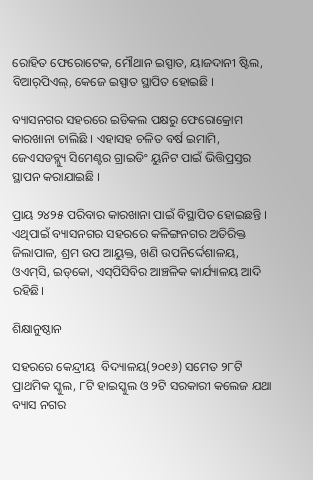ରୋହିତ ଫେରୋଟେକ, ମୌଥାନ ଇସ୍ପାତ, ୟାଜଦାନୀ ଷ୍ଟିଲ, ବିଆର୍‌ପିଏଲ୍, କେଜେ ଇସ୍ପାତ ସ୍ଥାପିତ ହୋଇଛି ।

ବ୍ୟାସନଗର ସହରରେ ଇଡିକଲ ପକ୍ଷରୁ ଫେରୋକ୍ରୋମ କାରଖାନା ଚାଲିଛି । ଏହାସହ ଚଳିତ ବର୍ଷ ଇମାମି, ଜେଏସଡବ୍ଲ୍ୟୁ ସିମେଣ୍ଟର ଗ୍ରାଇଡିଂ ୟୁନିଟ ପାଇଁ ଭିତ୍ତିପ୍ରସ୍ତର ସ୍ଥାପନ କରାଯାଇଛି ।

ପ୍ରାୟ ୨୪୨୫ ପରିବାର କାରଖାନା ପାଇଁ ବିସ୍ଥାପିତ ହୋଇଛନ୍ତି । ଏଥିପାଇଁ ବ୍ୟାସନଗର ସହରରେ କଳିଙ୍ଗନଗର ଅତିରିକ୍ତ ଜିଲାପାଳ, ଶ୍ରମ ଉପ ଆୟୁକ୍ତ, ଖଣି ଉପନିର୍ଦ୍ଦେଶାଳୟ, ଓଏମ୍‌ସି, ଇଡ୍‌କୋ, ଏସ୍‌ପିସିବିର ଆଞ୍ଚଳିକ କାର୍ଯ୍ୟାଳୟ ଆଦି ରହିଛି।

ଶିକ୍ଷାନୁଷ୍ଠାନ

ସହରରେ କେନ୍ଦ୍ରୀୟ  ବିଦ୍ୟାଳୟ(୨୦୧୬) ସମେତ ୨୮ଟି ପ୍ରାଥମିକ ସ୍କୁଲ, ୮ଟି ହାଇସ୍କୁଲ ଓ ୨ଟି ସରକାରୀ କଲେଜ ଯଥା ବ୍ୟାସ ନଗର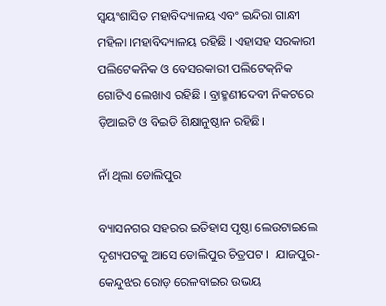ସ୍ଵୟଂଶାସିତ ମହାବିଦ୍ୟାଳୟ ଏବଂ ଇନ୍ଦିରା ଗାନ୍ଧୀ ମହିଳା ।ମହାବିଦ୍ୟାଳୟ ରହିଛି । ଏହାସହ ସରକାରୀ ପଲିଟେକନିକ ଓ ବେସରକାରୀ ପଲିଟେକ୍‌ନିକ ଗୋଟିଏ ଲେଖାଏ ରହିଛି । ବ୍ରାହ୍ମଣୀଦେବୀ ନିକଟରେ ଡ଼ିଆଇଟି ଓ ବିଇଡି ଶିକ୍ଷାନୁଷ୍ଠାନ ରହିଛି।

ନାଁ ଥିଲା ଡୋଲିପୁର

ବ୍ୟାସନଗର ସହରର ଇତିହାସ ପୃଷ୍ଠା ଲେଉଟାଇଲେ ଦୃଶ୍ୟପଟକୁ ଆସେ ଡୋଲିପୁର ଚିତ୍ରପଟ ।  ଯାଜପୁର-କେନ୍ଦୁଝର ରୋଡ଼ ରେଳବାଇର ଉଭୟ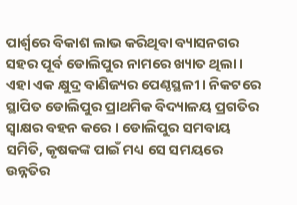ପାର୍ଶ୍ଵରେ ବିକାଶ ଲାଭ କରିଥିବା ବ୍ୟାସନଗର ସହର ପୂର୍ବ ଡୋଲିପୁର ନାମରେ ଖ୍ୟାତ ଥିଲା । ଏହା ଏକ କ୍ଷୁଦ୍ର ବାଣିଜ୍ୟର ପେଣ୍ଠସ୍ଥଳୀ । ନିକଟରେ ସ୍ଥାପିତ ଡୋଲିପୁର ପ୍ରାଥମିକ ବିଦ୍ୟାଳୟ ପ୍ରଗତିର ସ୍ଵାକ୍ଷର ବହନ କରେ । ଡୋଲିପୁର ସମବାୟ ସମିତି, କୃଷକଙ୍କ ପାଇଁ ମଧ୍ୟ ସେ ସମୟରେ ଉନ୍ନତିର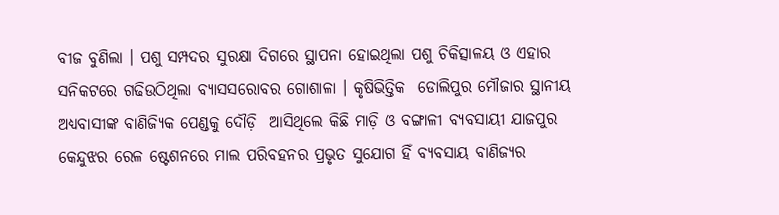ବୀଜ ବୁଣିଲା । ପଶୁ ସମ୍ପଦର ସୁରକ୍ଷା ଦିଗରେ ସ୍ଥାପନା ହୋଇଥିଲା ପଶୁ ଚିକିତ୍ସାଳୟ ଓ ଏହାର ସନିକଟରେ ଗଢିଉଠିଥିଲା ବ୍ୟାସସରୋବର ଗୋଶାଳା । କୃଷିଭିତ୍ତିକ  ଡୋଲିପୁର ମୌଜାର ସ୍ଥାନୀୟ ଅଧ୍ୟବାସୀଙ୍କ ବାଣିଜ୍ୟିକ ପେଣ୍ଡକୁ ଦୌଡ଼ି  ଆସିଥିଲେ କିଛି ମାଡ଼ି ଓ ବଙ୍ଗାଳୀ ବ୍ୟବସାୟୀ ଯାଜପୁର କେନ୍ଦୁଝର ରେଳ ଷ୍ଟେଶନରେ ମାଲ ପରିବହନର ପ୍ରଭୃତ ସୁଯୋଗ ହିଁ ବ୍ୟବସାୟ ବାଣିଜ୍ୟର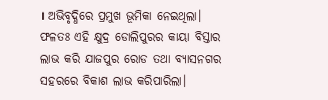। ଅଭିବୃଦ୍ଧିରେ ପ୍ରମୁଖ ଭୂମିକା ନେଇଥିଲା। ଫଳତଃ ଏହି କ୍ଷୁଦ୍ର ଡୋଲିପୁରର କାୟା ବିସ୍ତାର ଲାଭ କରି ଯାଜପୁର ରୋଡ ତଥା ବ୍ୟାସନଗର ସହରରେ ବିକାଶ ଲାଭ କରିପାରିଲା।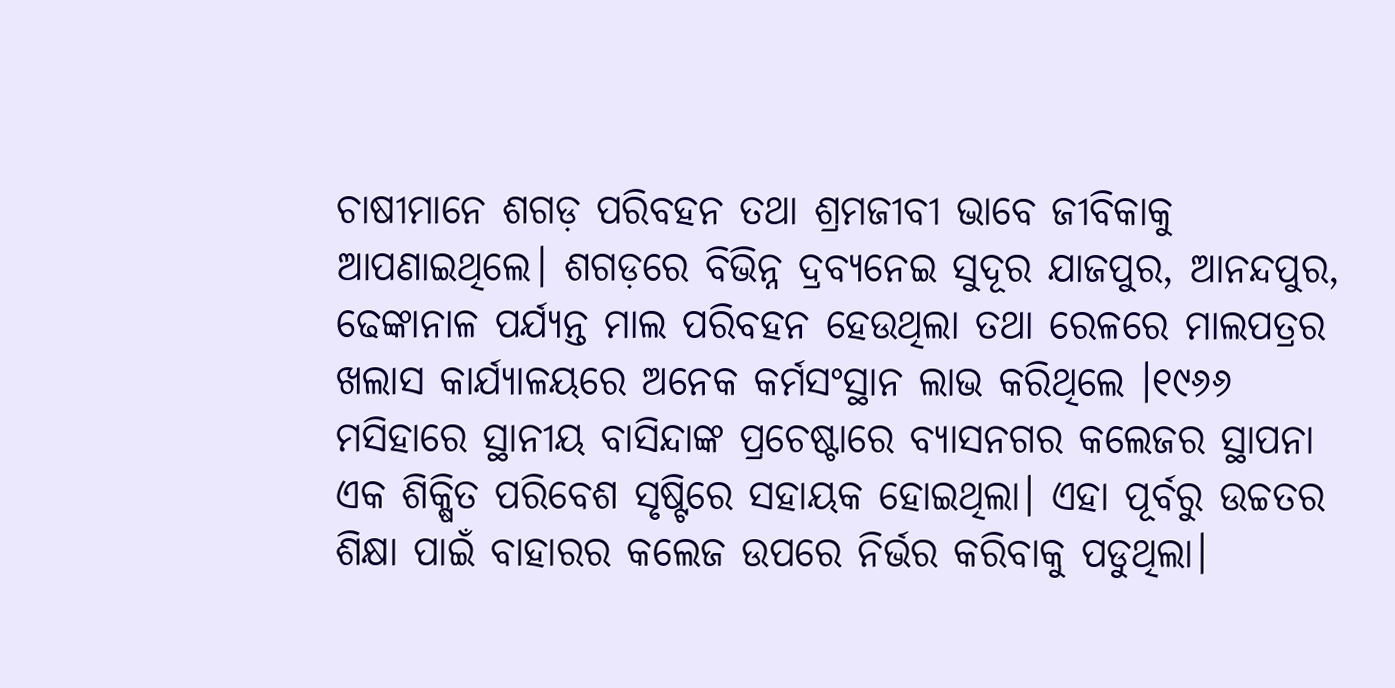ଚାଷୀମାନେ ଶଗଡ଼ ପରିବହନ ତଥା ଶ୍ରମଜୀବୀ ଭାବେ ଜୀବିକାକୁ ଆପଣାଇଥିଲେ। ଶଗଡ଼ରେ ବିଭିନ୍ନ ଦ୍ରବ୍ୟନେଇ ସୁଦୂର ଯାଜପୁର, ଆନନ୍ଦପୁର, ଢେଙ୍କାନାଳ ପର୍ଯ୍ୟନ୍ତ ମାଲ ପରିବହନ ହେଉଥିଲା ତଥା ରେଳରେ ମାଲପତ୍ରର ଖଲାସ କାର୍ଯ୍ୟାଳୟରେ ଅନେକ କର୍ମସଂସ୍ଥାନ ଲାଭ କରିଥିଲେ ।୧୯୬୬ ମସିହାରେ ସ୍ଥାନୀୟ ବାସିନ୍ଦାଙ୍କ ପ୍ରଚେଷ୍ଟାରେ ବ୍ୟାସନଗର କଲେଜର ସ୍ଥାପନା ଏକ ଶିକ୍ଷିତ ପରିବେଶ ସୃଷ୍ଟିରେ ସହାୟକ ହୋଇଥିଲା। ଏହା ପୂର୍ବରୁ ଉଚ୍ଚତର ଶିକ୍ଷା ପାଇଁ ବାହାରର କଲେଜ ଉପରେ ନିର୍ଭର କରିବାକୁ ପଡୁଥିଲା।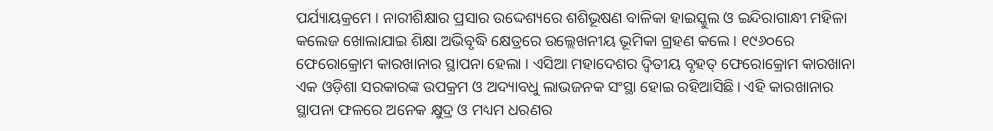ପର୍ଯ୍ୟାୟକ୍ରମେ । ନାରୀଶିକ୍ଷାର ପ୍ରସାର ଉଦ୍ଦେଶ୍ୟରେ ଶଶିଭୂଷଣ ବାଳିକା ହାଇସ୍କୁଲ ଓ ଇନ୍ଦିରାଗାନ୍ଧୀ ମହିଳା କଲେଜ ଖୋଲାଯାଇ ଶିକ୍ଷା ଅଭିବୃଦ୍ଧି କ୍ଷେତ୍ରରେ ଉଲ୍ଲେଖନୀୟ ଭୂମିକା ଗ୍ରହଣ କଲେ । ୧୯୬୦ରେ ଫେରୋକ୍ରୋମ କାରଖାନାର ସ୍ଥାପନା ହେଲା । ଏସିଆ ମହାଦେଶର ଦ୍ଵିତୀୟ ବୃହତ୍ ଫେରୋକ୍ରୋମ କାରଖାନା ଏକ ଓଡ଼ିଶା ସରକାରଙ୍କ ଉପକ୍ରମ ଓ ଅଦ୍ୟାବଧୁ ଲାଭଜନକ ସଂସ୍ଥା ହୋଇ ରହିଆସିଛି। ଏହି କାରଖାନାର ସ୍ଥାପନା ଫଳରେ ଅନେକ କ୍ଷୁଦ୍ର ଓ ମଧ୍ୟମ ଧରଣର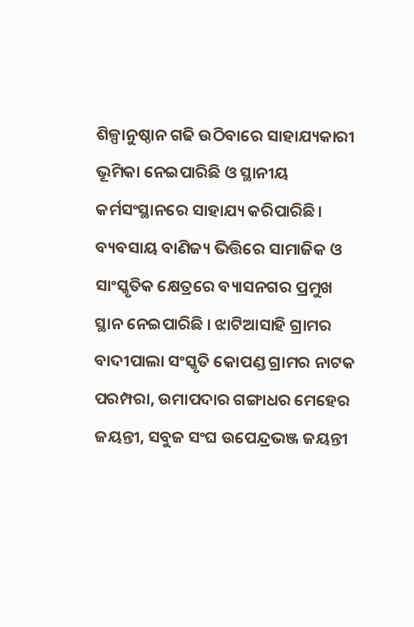ଶିଳ୍ପାନୁଷ୍ଠାନ ଗଢି ଉଠିବାରେ ସାହାଯ୍ୟକାରୀ ଭୂମିକା ନେଇପାରିଛି ଓ ସ୍ଥାନୀୟ କର୍ମସଂସ୍ଥାନରେ ସାହାଯ୍ୟ କରିପାରିଛି। ବ୍ୟବସାୟ ବାଣିଜ୍ୟ ଭିତ୍ତିରେ ସାମାଜିକ ଓ ସାଂସ୍କୃତିକ କ୍ଷେତ୍ରରେ ବ୍ୟାସନଗର ପ୍ରମୁଖ ସ୍ଥାନ ନେଇପାରିଛି । ଝାଟିଆସାହି ଗ୍ରାମର ବାଦୀପାଲା ସଂସ୍କୃତି କୋପଣ୍ଡ ଗ୍ରାମର ନାଟକ ପରମ୍ପରା, ଉମାପଦାର ଗଙ୍ଗାଧର ମେହେର ଜୟନ୍ତୀ, ସବୁଜ ସଂଘ ଉପେନ୍ଦ୍ରଭଞ୍ଜ ଜୟନ୍ତୀ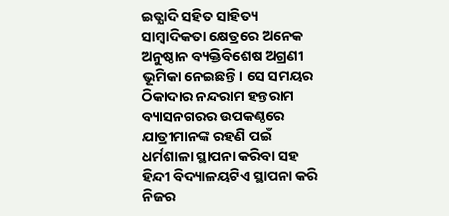ଇତ୍ଯାଦି ସହିତ ସାହିତ୍ୟ ସାମ୍ବାଦିକତା କ୍ଷେତ୍ରରେ ଅନେକ ଅନୁଷ୍ଠାନ ବ୍ୟକ୍ତିବିଶେଷ ଅଗ୍ରଣୀ ଭୂମିକା ନେଇଛନ୍ତି। ସେ ସମୟର ଠିକାଦାର ନନ୍ଦରାମ ହନ୍ତରାମ ବ୍ୟାସନଗରର ଉପକଣ୍ଠରେ ଯାତ୍ରୀମାନଙ୍କ ରହଣି ପଇଁ ଧର୍ମଶାଳା ସ୍ଥାପନା କରିବା ସହ ହିନ୍ଦୀ ବିଦ୍ୟାଳୟଟିଏ ସ୍ଥାପନା କରି ନିଜର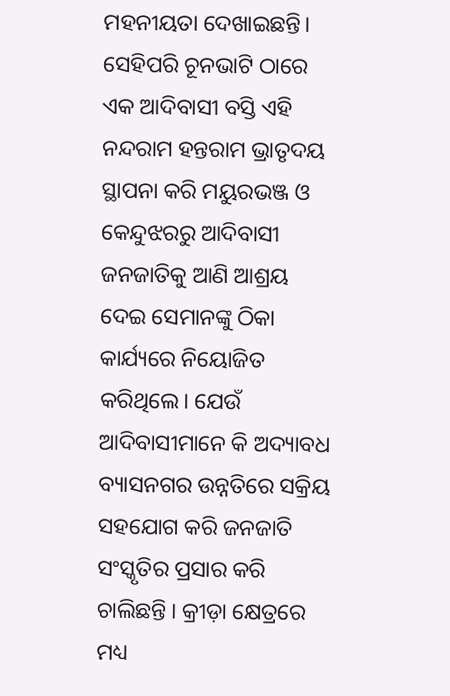ମହନୀୟତା ଦେଖାଇଛନ୍ତି। ସେହିପରି ଚୂନଭାଟି ଠାରେ ଏକ ଆଦିବାସୀ ବସ୍ତି ଏହି ନନ୍ଦରାମ ହନ୍ତରାମ ଭ୍ରାତୃଦୟ ସ୍ଥାପନା କରି ମୟୁରଭଞ୍ଜ ଓ କେନ୍ଦୁଝରରୁ ଆଦିବାସୀ ଜନଜାତିକୁ ଆଣି ଆଶ୍ରୟ ଦେଇ ସେମାନଙ୍କୁ ଠିକା କାର୍ଯ୍ୟରେ ନିୟୋଜିତ କରିଥିଲେ। ଯେଉଁ ଆଦିବାସୀମାନେ କି ଅଦ୍ୟାବଧ ବ୍ୟାସନଗର ଉନ୍ନତିରେ ସକ୍ରିୟ ସହଯୋଗ କରି ଜନଜାତି ସଂସ୍କୃତିର ପ୍ରସାର କରି ଚାଲିଛନ୍ତି । କ୍ରୀଡ଼ା କ୍ଷେତ୍ରରେ ମଧ୍ୟ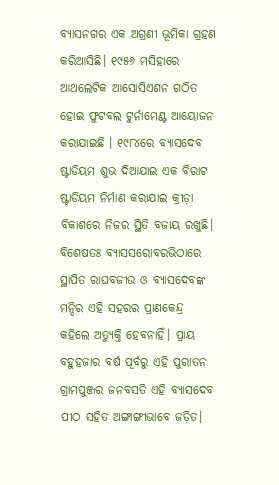ବ୍ୟାସନଗର ଏକ ଅଗ୍ରଣୀ ଭୂମିକା ଗ୍ରହଣ କରିଆସିଛି। ୧୯୫୬ ମସିହାରେ ଆଥଲେଟିକ ଆସୋସିଏଶନ ଗଠିତ ହୋଇ ଫୁଟବଲ ଟୁର୍ନାମେଣ୍ଟ ଆୟୋଜନ କରାଯାଇଛି । ୧୯୮୪ରେ ବ୍ୟାସଦେବ ଷ୍ଟାଡିୟମ ଶୁଭ ଦିଆଯାଇ ଏକ ବିରାଟ ଷ୍ଟାଡିୟମ ନିର୍ମାଣ କରାଯାଇ କ୍ରୀଡ଼ା ବିକାଶରେ ନିଜର ସ୍ଥିତି ବଜାୟ ରଖୁଛି। ବିଶେଷତଃ ବ୍ୟାସସରୋବରଭିଠାରେ ସ୍ଥାପିତ ରାଘବଜୀଉ ଓ ବ୍ୟାସଦେବଙ୍କ ମନ୍ଦିର ଏହି ସହରର ପ୍ରାଣକେନ୍ଦ୍ର କହିଲେ ଅତ୍ୟୁକ୍ତି ହେବନାହିଁ। ପ୍ରାୟ ବହୁହଜାର ବର୍ଷ ପୂର୍ବରୁ ଏହି ପୁରାତନ ଗ୍ରାମପୁଞ୍ଜର ଜନବସତି ଏହି ବ୍ୟାସଦେବ ପୀଠ ସହିତ ଅଙ୍ଗାଙ୍ଗୀଭାବେ ଜଡ଼ିତ।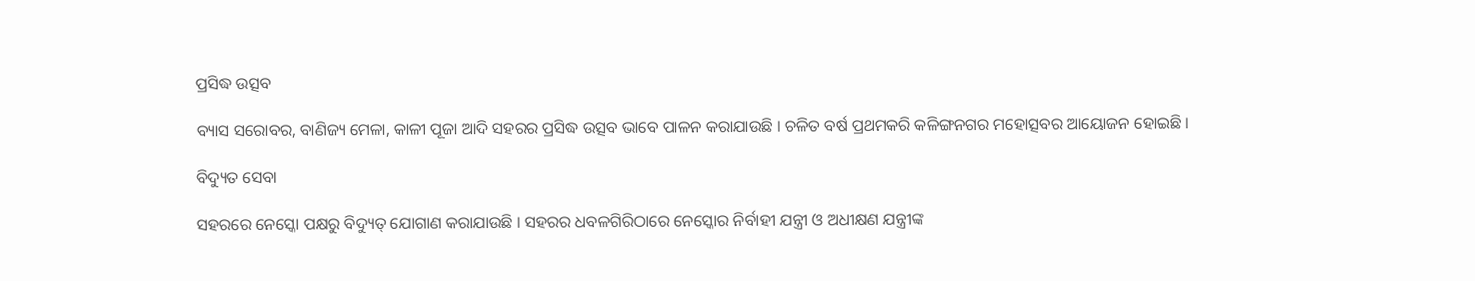ପ୍ରସିଦ୍ଧ ଉତ୍ସବ

ବ୍ୟାସ ସରୋବର, ବାଣିଜ୍ୟ ମେଳା, କାଳୀ ପୂଜା ଆଦି ସହରର ପ୍ରସିଦ୍ଧ ଉତ୍ସବ ଭାବେ ପାଳନ କରାଯାଉଛି । ଚଳିତ ବର୍ଷ ପ୍ରଥମକରି କଳିଙ୍ଗନଗର ମହୋତ୍ସବର ଆୟୋଜନ ହୋଇଛି ।

ବିଦ୍ୟୁତ ସେବା

ସହରରେ ନେସ୍କୋ ପକ୍ଷରୁ ବିଦ୍ୟୁତ୍ ଯୋଗାଣ କରାଯାଉଛି । ସହରର ଧବଳଗିରିଠାରେ ନେସ୍କୋର ନିର୍ବାହୀ ଯନ୍ତ୍ରୀ ଓ ଅଧୀକ୍ଷଣ ଯନ୍ତ୍ରୀଙ୍କ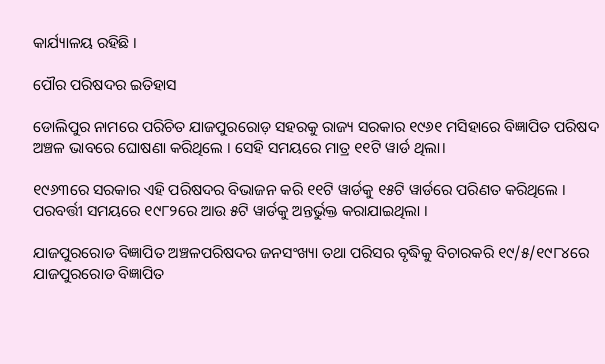କାର୍ଯ୍ୟାଳୟ ରହିଛି ।

ପୌର ପରିଷଦର ଇତିହାସ

ଡୋଲିପୁର ନାମରେ ପରିଚିତ ଯାଜପୁରରୋଡ଼ ସହରକୁ ରାଜ୍ୟ ସରକାର ୧୯୬୧ ମସିହାରେ ବିଜ୍ଞାପିତ ପରିଷଦ ଅଞ୍ଚଳ ଭାବରେ ଘୋଷଣା କରିଥିଲେ । ସେହି ସମୟରେ ମାତ୍ର ୧୧ଟି ୱାର୍ଡ ଥିଲା।

୧୯୬୩ରେ ସରକାର ଏହି ପରିଷଦର ବିଭାଜନ କରି ୧୧ଟି ୱାର୍ଡକୁ ୧୫ଟି ୱାର୍ଡରେ ପରିଣତ କରିଥିଲେ । ପରବର୍ତ୍ତୀ ସମୟରେ ୧୯୮୨ରେ ଆଉ ୫ଟି ୱାର୍ଡକୁ ଅନ୍ତର୍ଭୁକ୍ତ କରାଯାଇଥିଲା ।

ଯାଜପୁରରୋଡ ବିଜ୍ଞାପିତ ଅଞ୍ଚଳପରିଷଦର ଜନସଂଖ୍ୟା ତଥା ପରିସର ବୃଦ୍ଧିକୁ ବିଚାରକରି ୧୯/୫/୧୯୮୪ରେ ଯାଜପୁରରୋଡ ବିଜ୍ଞାପିତ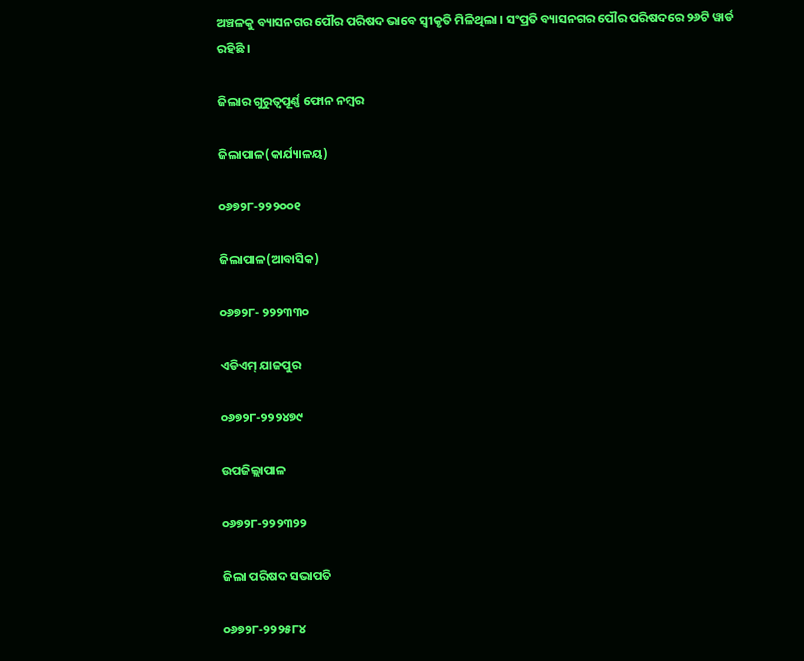ଅଞ୍ଚଳକୁ ବ୍ୟାସନଗର ପୌର ପରିଷଦ ଭାବେ ସ୍ଵୀକୃତି ମିଳିଥିଲା । ସଂପ୍ରତି ବ୍ୟାସନଗର ପୌର ପରିଷଦରେ ୨୬ଟି ୱାର୍ଡ ରହିଛି ।

ଜିଲାର ଗୁରୁତ୍ଵପୂର୍ଣ୍ଣ ଫୋନ ନମ୍ବର

ଜିଲାପାଳ(କାର୍ଯ୍ୟାଳୟ)

୦୬୭୨୮-୨୨୨୦୦୧

ଜିଲାପାଳ(ଆବାସିକ)

୦୬୭୨୮- ୨୨୨୩୩୦

ଏଡିଏମ୍ ଯାଜପୁର

୦୬୭୨୮-୨୨୨୪୭୯

ଉପଜିଲ୍ଲାପାଳ

୦୬୭୨୮-୨୨୨୩୨୨

ଜିଲା ପରିଷଦ ସଭାପତି

୦୬୭୨୮-୨୨୨୫୮୪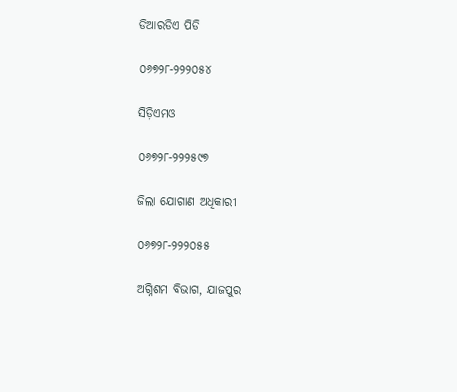ଡିଆରଡିଏ ପିଡି

୦୬୭୨୮-୨୨୨୦୫୪

ସିଡ଼ିଏମଓ

୦୬୭୨୮-୨୨୨୫୯୭

ଜିଲା ଯୋଗାଣ ଅଧିକାରୀ

୦୬୭୨୮-୨୨୨୦୫୫

ଅଗ୍ନିଶମ ବିଭାଗ, ଯାଜପୁର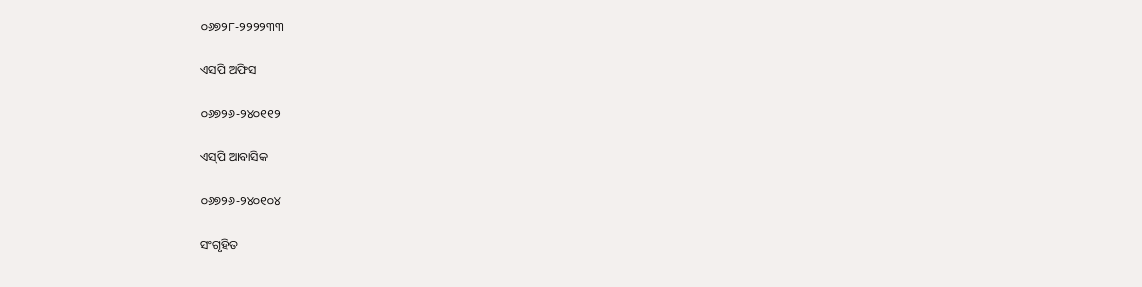୦୬୭୨୮-୨୨୨୨୩୩

ଏସପି ଅଫିସ

୦୬୭୨୬-୨୪୦୧୧୨

ଏସ୍‌ପି ଆବାସିକ

୦୬୭୨୬-୨୪୦୧୦୪

ସଂଗୃହିତ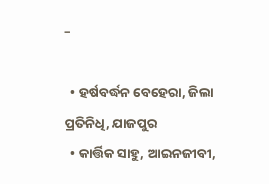–

  • ହର୍ଷବର୍ଦ୍ଧନ ବେହେରା, ଜିଲା ପ୍ରତିନିଧି, ଯାଜପୁର
  • କାର୍ତ୍ତିକ ସାହୁ, ଆଇନଜୀବୀ,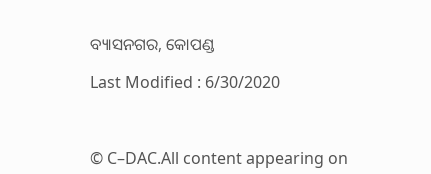ବ୍ୟାସନଗର, କୋପଣ୍ଡ

Last Modified : 6/30/2020



© C–DAC.All content appearing on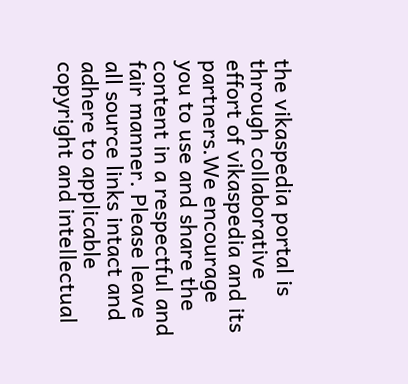the vikaspedia portal is through collaborative effort of vikaspedia and its partners.We encourage you to use and share the content in a respectful and fair manner. Please leave all source links intact and adhere to applicable copyright and intellectual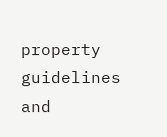property guidelines and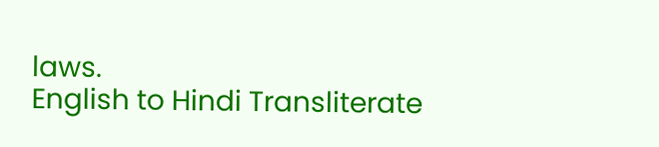laws.
English to Hindi Transliterate